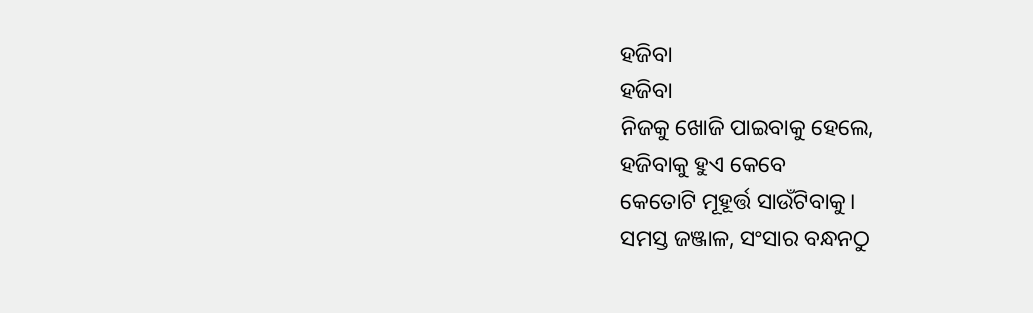ହଜିବା
ହଜିବା
ନିଜକୁ ଖୋଜି ପାଇବାକୁ ହେଲେ,
ହଜିବାକୁ ହୁଏ କେବେ
କେତୋଟି ମୂହୂର୍ତ୍ତ ସାଉଁଟିବାକୁ।
ସମସ୍ତ ଜଞ୍ଜାଳ, ସଂସାର ବନ୍ଧନଠୁ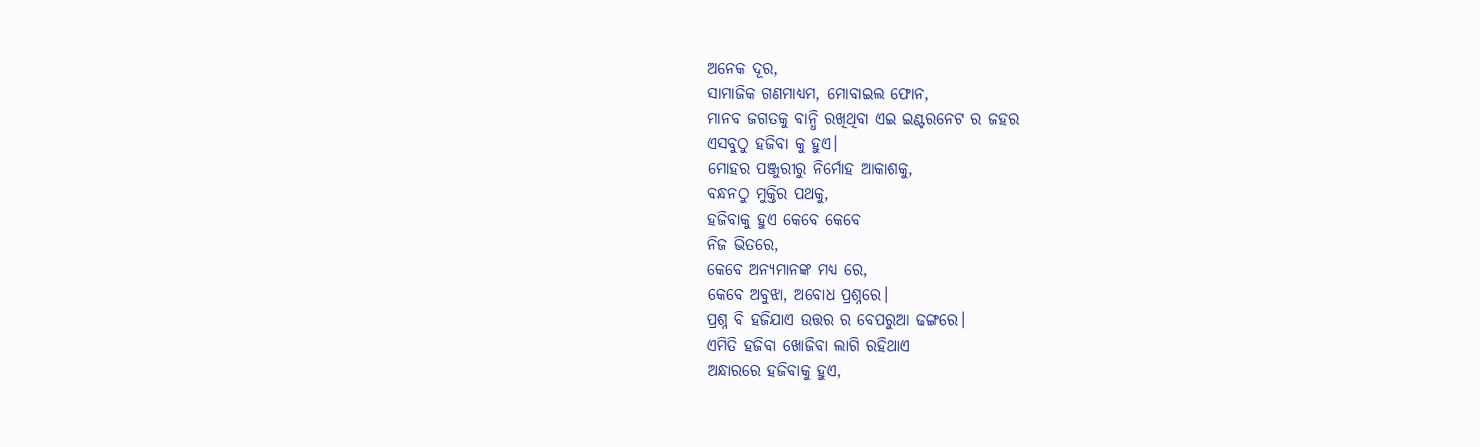ଅନେକ ଦୂର,
ସାମାଜିକ ଗଣମାଧ୍ୟମ, ମୋବାଇଲ ଫୋନ,
ମାନବ ଜଗତକୁ ବାନ୍ଧି ରଖିଥିବା ଏଇ ଇଣ୍ଟରନେଟ ର ଜହର
ଏସବୁଠୁ ହଜିବା କୁ ହୁଏ।
ମୋହର ପଞ୍ଜୁରୀରୁ ନିର୍ମୋହ ଆକାଶକୁ,
ବନ୍ଧନଠୁ ମୁକ୍ତିର ପଥକୁ,
ହଜିବାକୁ ହୁଏ କେବେ କେବେ
ନିଜ ଭିତରେ,
କେବେ ଅନ୍ୟମାନଙ୍କ ମଧ୍ୟ ରେ,
କେବେ ଅବୁଝା, ଅବୋଧ ପ୍ରଶ୍ନରେ।
ପ୍ରଶ୍ନ ବି ହଜିଯାଏ ଉତ୍ତର ର ବେପରୁଆ ଢଙ୍ଗରେ।
ଏମିତି ହଜିବା ଖୋଜିବା ଲାଗି ରହିଥାଏ
ଅନ୍ଧାରରେ ହଜିବାକୁ ହୁଏ,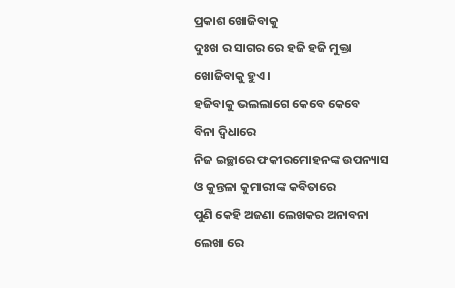ପ୍ରକାଶ ଖୋଜିବାକୁ
ଦୁଃଖ ର ସାଗର ରେ ହଜି ହଜି ମୁକ୍ତା ଖୋଜିବାକୁ ହୁଏ।
ହଜିବାକୁ ଭଲଲାଗେ କେବେ କେବେ
ବିନା ଦ୍ବିଧାରେ
ନିଜ ଇଚ୍ଛାରେ ଫକୀରମୋହନଙ୍କ ଉପନ୍ୟାସ ଓ କୁନ୍ତଳା କୁମାରୀଙ୍କ କବିତାରେ
ପୁଣି କେହି ଅଜଣା ଲେଖକର ଅନାବନା ଲେଖା ରେ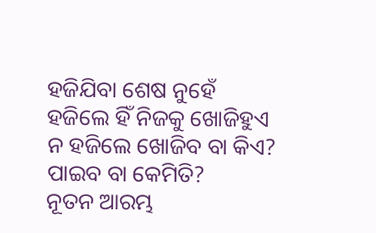ହଜିଯିବା ଶେଷ ନୁହେଁ
ହଜିଲେ ହିଁ ନିଜକୁ ଖୋଜିହୁଏ
ନ ହଜିଲେ ଖୋଜିବ ବା କିଏ?
ପାଇବ ବା କେମିତି?
ନୂତନ ଆରମ୍ଭ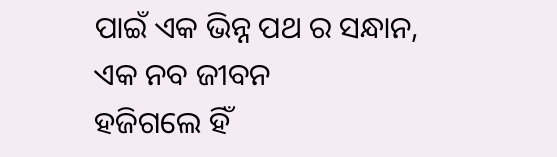ପାଇଁ ଏକ ଭିନ୍ନ ପଥ ର ସନ୍ଧାନ,
ଏକ ନବ ଜୀବନ
ହଜିଗଲେ ହିଁ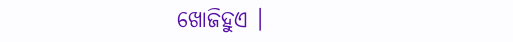ଖୋଜିହୁଏ ।